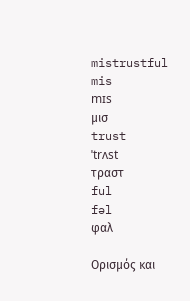mistrustful
mis
mɪs
μισ
trust
ˈtrʌst
τραστ
ful
fəl
φαλ

Ορισμός και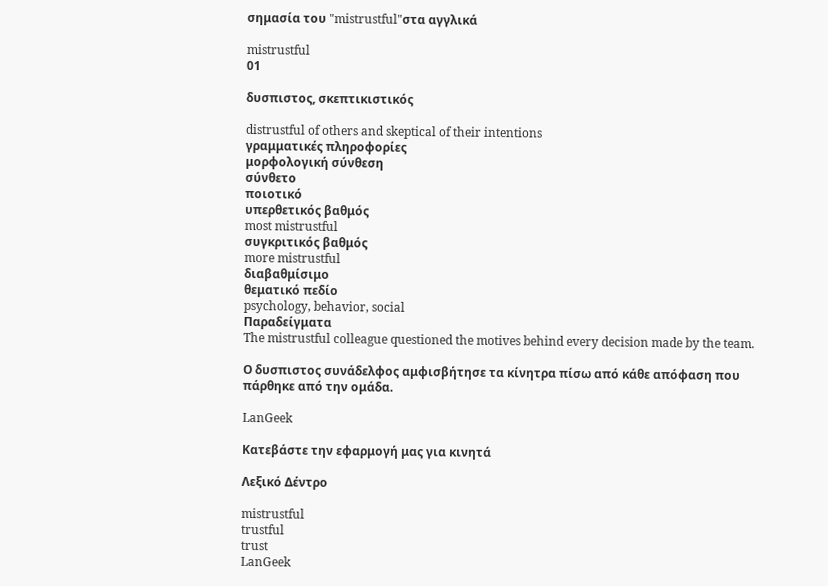σημασία του "mistrustful"στα αγγλικά

mistrustful
01

δυσπιστος, σκεπτικιστικός

distrustful of others and skeptical of their intentions
γραμματικές πληροφορίες
μορφολογική σύνθεση
σύνθετο
ποιοτικό
υπερθετικός βαθμός
most mistrustful
συγκριτικός βαθμός
more mistrustful
διαβαθμίσιμο
θεματικό πεδίο
psychology, behavior, social
Παραδείγματα
The mistrustful colleague questioned the motives behind every decision made by the team.

Ο δυσπιστος συνάδελφος αμφισβήτησε τα κίνητρα πίσω από κάθε απόφαση που πάρθηκε από την ομάδα.

LanGeek

Κατεβάστε την εφαρμογή μας για κινητά

Λεξικό Δέντρο

mistrustful
trustful
trust
LanGeek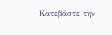Κατεβάστε την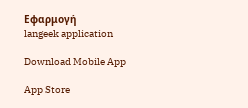Εφαρμογή
langeek application

Download Mobile App

App Store